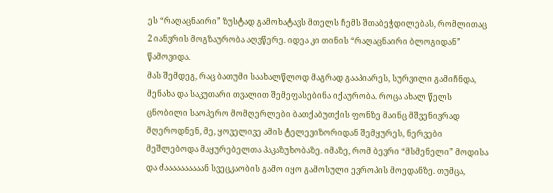ეს “რაღაცნაირი” ზუსტად გამოხატავს მთელს ჩემს შთაბეჭდილებას, რომლითაც 2 იანვრის მოგზაურობა აღვწერე. იდეა კი თინის “რაღაცნაირი ბლოგიდან” წამოვიდა.
მას შემდეგ, რაც ბათუმი საახალწლოდ მაგრად გააპიარეს, სურვილი გამიჩნდა, მენახა და საკუთარი თვალით შემეფასებინა იქაურობა. როცა ახალ წელს ცნობილი საოპერო მომღერლები ბათქაბუთქის ფონზე მაინც მშვენივრად მღეროდნენ, მე, ყოველივე ამის ტელევიზორიდან შემყურეს, ნერვები მეშლებოდა მაყურებელთა პაკაზუხობაზე. იმაზე, რომ ბევრი “მსმენელი” მოდისა და ძაააააააააან სვეცკაობის გამო იყო გამოსული ევროპის მოედანზე. თუმცა,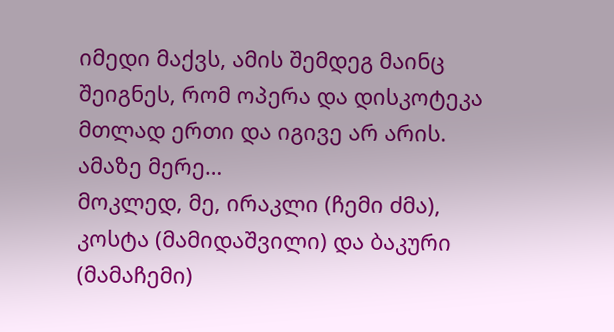იმედი მაქვს, ამის შემდეგ მაინც შეიგნეს, რომ ოპერა და დისკოტეკა მთლად ერთი და იგივე არ არის. ამაზე მერე…
მოკლედ, მე, ირაკლი (ჩემი ძმა), კოსტა (მამიდაშვილი) და ბაკური (მამაჩემი)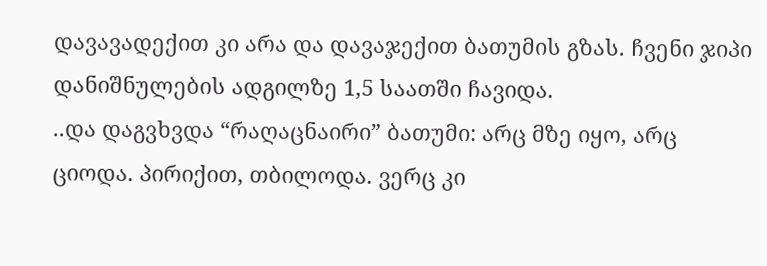დავავადექით კი არა და დავაჯექით ბათუმის გზას. ჩვენი ჯიპი დანიშნულების ადგილზე 1,5 საათში ჩავიდა.
..და დაგვხვდა “რაღაცნაირი” ბათუმი: არც მზე იყო, არც ციოდა. პირიქით, თბილოდა. ვერც კი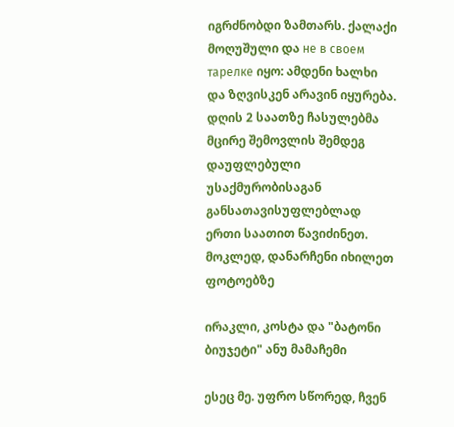იგრძნობდი ზამთარს. ქალაქი მოღუშული და не в своем тарелке იყო: ამდენი ხალხი და ზღვისკენ არავინ იყურება. დღის 2 საათზე ჩასულებმა მცირე შემოვლის შემდეგ დაუფლებული უსაქმურობისაგან განსათავისუფლებლად ერთი საათით წავიძინეთ. მოკლედ, დანარჩენი იხილეთ ფოტოებზე

ირაკლი, კოსტა და "ბატონი ბიუჯეტი" ანუ მამაჩემი

ესეც მე. უფრო სწორედ, ჩვენ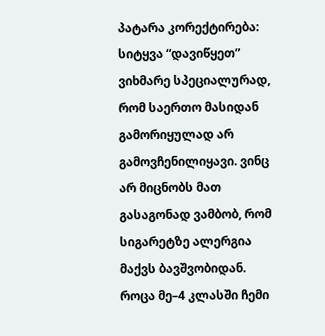პატარა კორექტირება: სიტყვა “დავიწყეთ” ვიხმარე სპეციალურად, რომ საერთო მასიდან გამორიყულად არ გამოვჩენილიყავი. ვინც არ მიცნობს მათ გასაგონად ვამბობ, რომ სიგარეტზე ალერგია მაქვს ბავშვობიდან. როცა მე–4 კლასში ჩემი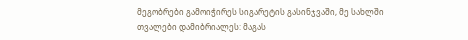მეგობრები გამოიჭირეს სიგარეტის გასინჯვაში, მე სახლში თვალები დამიბრიალეს: მაგას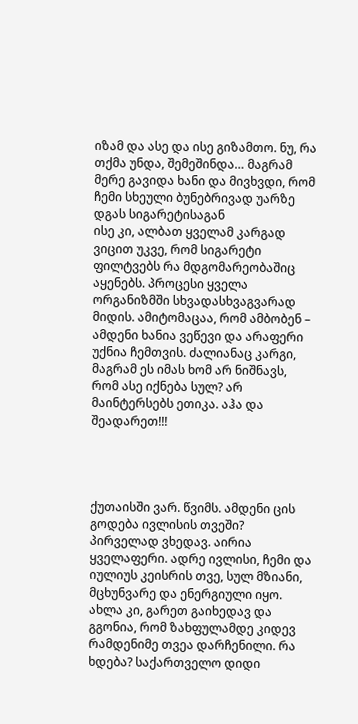იზამ და ასე და ისე გიზამთო. ნუ, რა თქმა უნდა, შემეშინდა… მაგრამ მერე გავიდა ხანი და მივხვდი, რომ ჩემი სხეული ბუნებრივად უარზე დგას სიგარეტისაგან
ისე კი, ალბათ ყველამ კარგად ვიცით უკვე, რომ სიგარეტი ფილტვებს რა მდგომარეობაშიც აყენებს. პროცესი ყველა ორგანიზმში სხვადასხვაგვარად მიდის. ამიტომაცაა, რომ ამბობენ – ამდენი ხანია ვეწევი და არაფერი უქნია ჩემთვის. ძალიანაც კარგი, მაგრამ ეს იმას ხომ არ ნიშნავს, რომ ასე იქნება სულ? არ მაინტერსებს ეთიკა. აჰა და შეადარეთ!!!




ქუთაისში ვარ. წვიმს. ამდენი ცის გოდება ივლისის თვეში? პირველად ვხედავ. აირია ყველაფერი. ადრე ივლისი, ჩემი და იულიუს კეისრის თვე, სულ მზიანი, მცხუნვარე და ენერგიული იყო. ახლა კი, გარეთ გაიხედავ და გგონია, რომ ზახფულამდე კიდევ რამდენიმე თვეა დარჩენილი. რა ხდება? საქართველო დიდი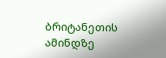ბრიტანეთის ამინდზე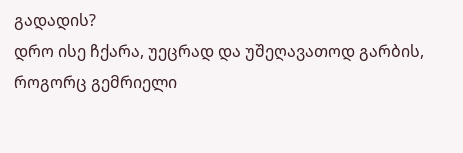გადადის?
დრო ისე ჩქარა, უეცრად და უშეღავათოდ გარბის, როგორც გემრიელი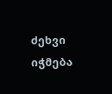ძეხვი იჭმება